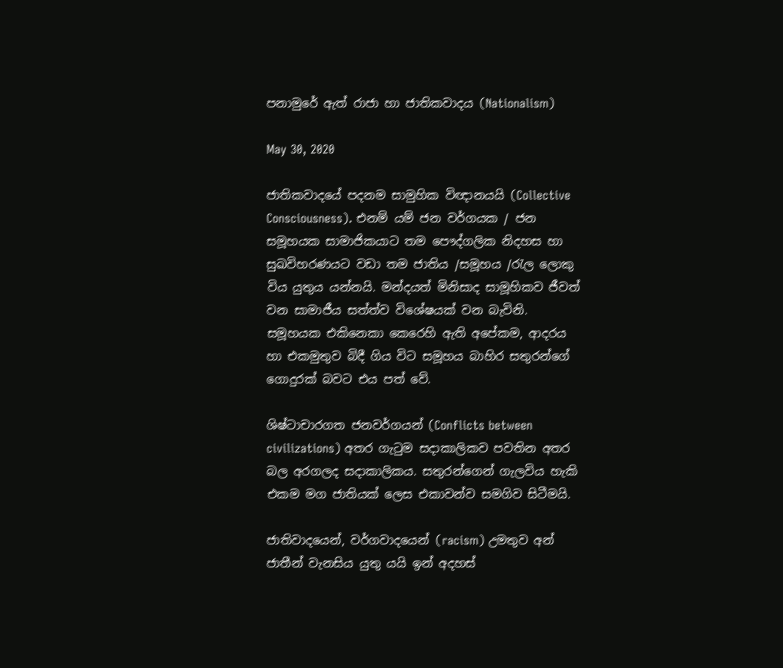පනාමුරේ ඇත් රාජා හා ජාතිකවාදය (Nationalism)

May 30, 2020

ජාතිකවාදයේ පදනම සාමුහික විඥානයයි (Collective Consciousness). එනම් යම් ජන වර්ගයක / ජන සමූහයක සාමාජිකයාට තම පෞද්ගලික නිදහස හා සුඛවිහරණයට වඩා තම ජාතිය /සමූහය /රැල ලොකු විය යුතුය යන්නයි. මන්දයත් මිනිසාද සාමූහිකව ජීවත් වන සාමාජීය සත්ත්ව විශේෂයක් වන බැවිනි. සමූහයක එකිනෙකා කෙරෙහි ඇති අපේකම, ආදරය හා එකමුතුව බිදී ගිය විට සමූහය බාහිර සතුරන්ගේ ගොදුරක් බවට එය පත් වේ.

ශිෂ්ටාචාරගත ජනවර්ගයන් (Conflicts between civilizations) අතර ගැටුම සදාකාලිකව පවතින අතර බල අරගලද සදාකාලිකය. සතුරන්ගෙන් ගැලවිය හැකි එකම මග ජාතියක් ලෙස එකාවන්ව සමගිව සිටීමයි.

ජාතිවාදයෙන්, වර්ගවාදයෙන් (racism) උමතුව අන් ජාතීන් වැනසිය යුතු යයි ඉන් අදහස්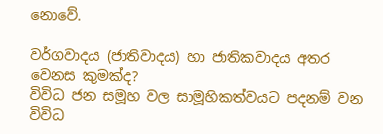නොවේ.

වර්ගවාදය (ජාතිවාදය) හා ජාතිකවාදය අතර වෙනස කුමක්ද?
විවිධ ජන සමූහ වල සාමූහිකත්වයට පදනම් වන විවිධ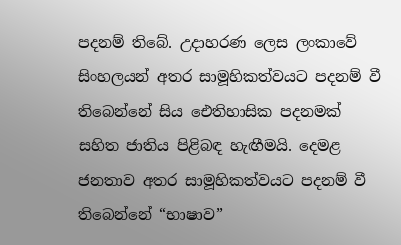පදනම් තිබේ. උදාහරණ ලෙස ලංකාවේ සිංහලයන් අතර සාමූහිකත්වයට පදනම් වී තිබෙන්නේ සිය ඓතිහාසික පදනමක් සහිත ජාතිය පිළිබඳ හැඟීමයි. දෙමළ ජනතාව අතර සාමූහිකත්වයට පදනම් වී තිබෙන්නේ “භාෂාව”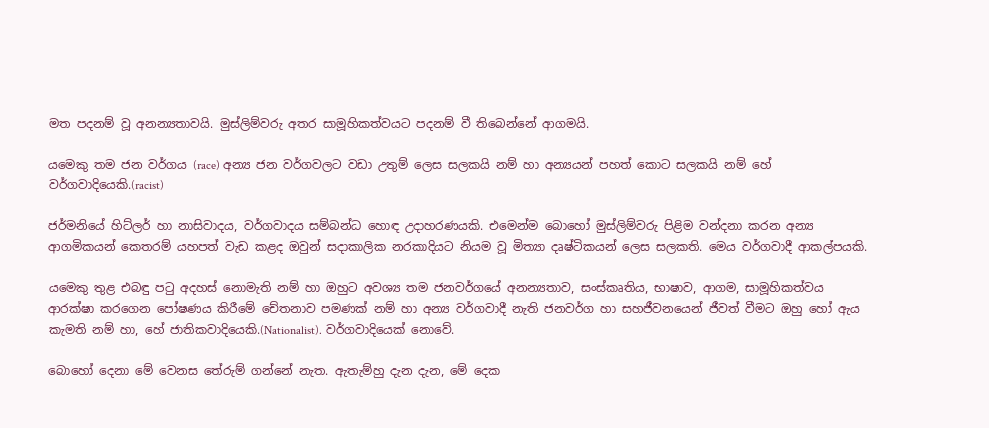මත පදනම් වූ අනන්‍යතාවයි. මුස්ලිම්වරු අතර සාමූහිකත්වයට පදනම් වී තිබෙන්නේ ආගමයි.

යමෙකු තම ජන වර්ගය (race) අන්‍ය ජන වර්ගවලට වඩා උතුම් ලෙස සලකයි නම් හා අන්‍යයන් පහත් කොට සලකයි නම් හේ වර්ගවාදියෙකි.(racist)

ජර්මනියේ හිට්ලර් හා නාසිවාදය, වර්ගවාදය සම්බන්ධ හොඳ උදාහරණයකි. එමෙන්ම බොහෝ මුස්ලිම්වරු පිළිම වන්දනා කරන අන්‍ය ආගමිකයන් කෙතරම් යහපත් වැඩ කළද ඔවුන් සදාකාලික නරකාදියට නියම වූ මිත්‍යා දෘෂ්ටිකයන් ලෙස සලකති. මෙය වර්ගවාදී ආකල්පයකි.

යමෙකු තුළ එබඳු පටු අදහස් නොමැති නම් හා ඔහුට අවශ්‍ය තම ජනවර්ගයේ අනන්‍යතාව, සංස්කෘතිය, භාෂාව, ආගම, සාමූහිකත්වය ආරක්ෂා කරගෙන පෝෂණය කිරීමේ චේතනාව පමණක් නම් හා අන්‍ය වර්ගවාදී නැති ජනවර්ග හා සහජීවනයෙන් ජීවත් වීමට ඔහු හෝ ඇය කැමති නම් හා, හේ ජාතිකවාදියෙකි.(Nationalist). වර්ගවාදියෙක් නොවේ.

බොහෝ දෙනා මේ වෙනස තේරුම් ගන්නේ නැත. ඇතැම්හු දැන දැන, මේ දෙක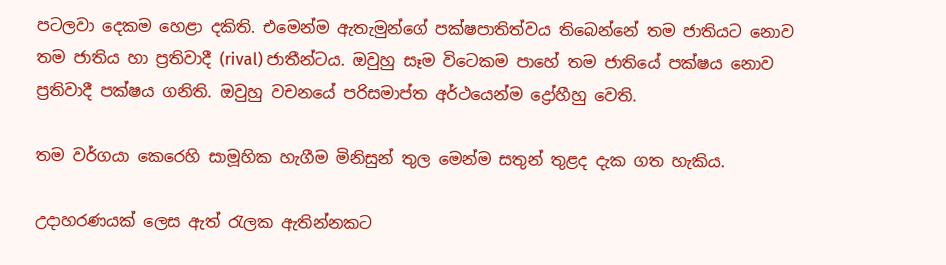පටලවා දෙකම හෙළා දකිති. එමෙන්ම ඇතැමුන්ගේ පක්ෂපාතිත්වය තිබෙන්නේ තම ජාතියට නොව තම ජාතිය හා ප්‍රතිවාදී (rival) ජාතීන්ටය. ඔවුහු සෑම විටෙකම පාහේ තම ජාතියේ පක්ෂය නොව ප්‍රතිවාදී පක්ෂය ගනිති. ඔවුහු වචනයේ පරිසමාප්ත අර්ථයෙන්ම ද්‍රෝහීහු වෙති.

තම වර්ගයා කෙරෙහි සාමූහික හැගීම මිනිසුන් තුල මෙන්ම සතුන් තුළද දැක ගත හැකිය.

උදාහරණයක් ලෙස ඇත් රැලක ඇතින්නකට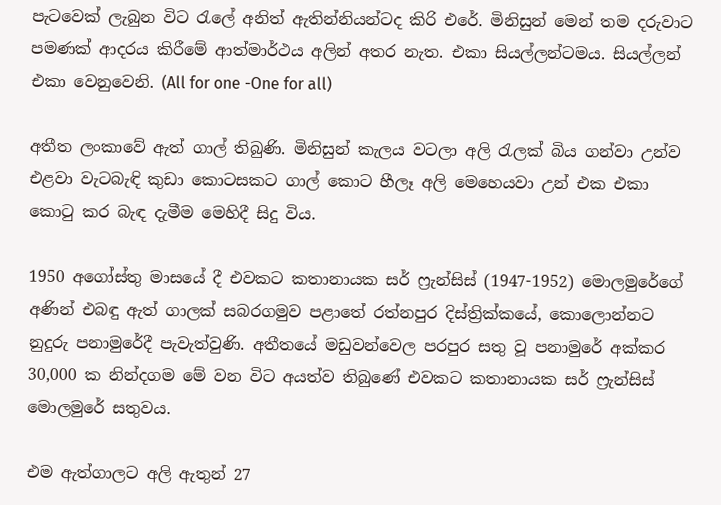පැටවෙක් ලැබුන විට රැලේ අනිත් ඇතින්නියන්ටද කිරි එරේ. මිනිසුන් මෙන් තම දරුවාට පමණක් ආදරය කිරීමේ ආත්මාර්ථය අලින් අතර නැත. එකා සියල්ලන්ටමය. සියල්ලන් එකා වෙනුවෙනි. (All for one -One for all)

අතීත ලංකාවේ ඇත් ගාල් තිබුණි. මිනිසුන් කැලය වටලා අලි රැලක් බිය ගන්වා උන්ව එළවා වැටබැඳි කුඩා කොටසකට ගාල් කොට හීලෑ අලි මෙහෙයවා උන් එක එකා කොටු කර බැඳ දැමීම මෙහිදී සිදු විය.

1950 අගෝස්තු මාසයේ දී එවකට කතානායක සර් ෆ්‍රැන්සිස් (1947-1952) මොලමුරේගේ අණින් එබඳු ඇත් ගාලක් සබරගමුව පළාතේ රත්නපුර දිස්ත්‍රික්කයේ, කොලොන්නට නුදුරු පනාමුරේදී පැවැත්වුණි. අතීතයේ මඩුවන්වෙල පරපුර සතු වූ පනාමුරේ අක්කර 30,000 ක නින්දගම මේ වන විට අයත්ව තිබුණේ එවකට කතානායක සර් ෆ්‍රැන්සිස් මොලමුරේ සතුවය.

එම ඇත්ගාලට අලි ඇතුන් 27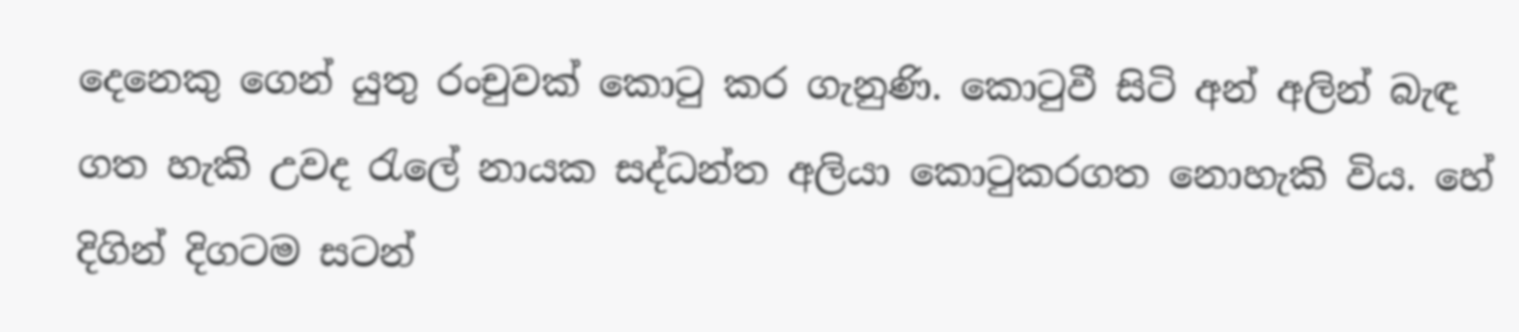දෙනෙකු ගෙන් යුතු රංචුවක් කොටු කර ගැනුණි. කොටුවී සිටි අන් අලින් බැඳ ගත හැකි උවද රැලේ නායක සද්ධන්ත අලියා කොටුකරගත නොහැකි විය. හේ දිගින් දිගටම සටන්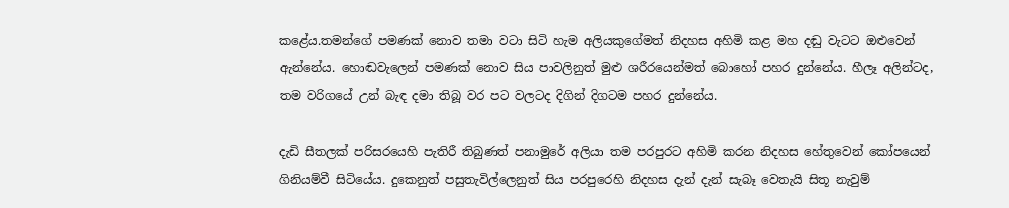කළේය.තමන්ගේ පමණක්‌ නොව තමා වටා සිටි හැම අලියකුගේමත් නිදහස අහිමි කළ මහ දඬු වැටට ඔළුවෙන් ඇන්නේය. හොඬවැලෙන් පමණක්‌ නොව සිය පාවලිනුත් මුළු ශරීරයෙන්මත් බොහෝ පහර දුන්නේය. හීලෑ අලින්ටද, තම වරිගයේ උන් බැඳ දමා තිබූ වර පට වලටද දිගින් දිගටම පහර දුන්නේය.

දැඩි සීතලක්‌ පරිසරයෙහි පැතිරී තිබුණත් පනාමුරේ අලියා තම පරපුරට අහිමි කරන නිදහස හේතුවෙන් කෝපයෙන් ගිනියම්වී සිටියේය. දුකෙනුත් පසුතැවිල්ලෙනුත් සිය පරපුරෙහි නිදහස දැන් දැන් සැබෑ වෙතැයි සිතූ නැවුම්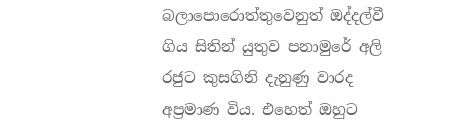බලාපොරොත්තුවෙනුත් ඔද්දල්වී ගිය සිතින් යුතුව පනාමුරේ අලි රජුට කුසගිනි දැනුණු වාරද අප්‍රමාණ විය. එහෙත් ඔහුට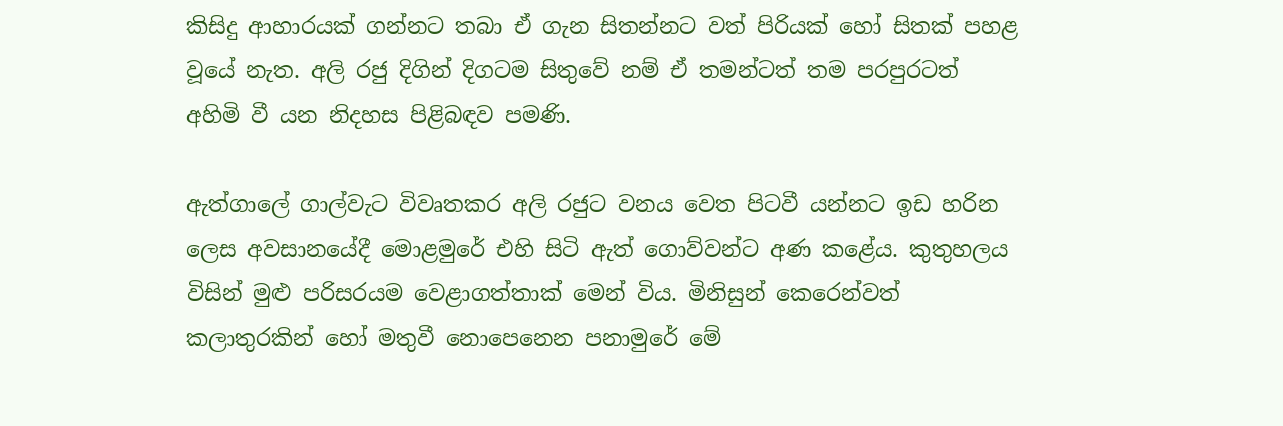කිසිදු ආහාරයක්‌ ගන්නට තබා ඒ ගැන සිතන්නට වත් පිරියක්‌ හෝ සිතක්‌ පහළ වූයේ නැත. අලි රජු දිගින් දිගටම සිතුවේ නම් ඒ තමන්ටත් තම පරපුරටත් අහිමි වී යන නිදහස පිළිබඳව පමණි.

ඇත්ගාලේ ගාල්වැට විවෘතකර අලි රජුට වනය වෙත පිටවී යන්නට ඉඩ හරින ලෙස අවසානයේදී මොළමුරේ එහි සිටි ඇත් ගොව්වන්ට අණ කළේය. කුතුහලය විසින් මුළු පරිසරයම වෙළාගත්තාක්‌ මෙන් විය. මිනිසුන් කෙරෙන්වත් කලාතුරකින් හෝ මතුවී නොපෙනෙන පනාමුරේ මේ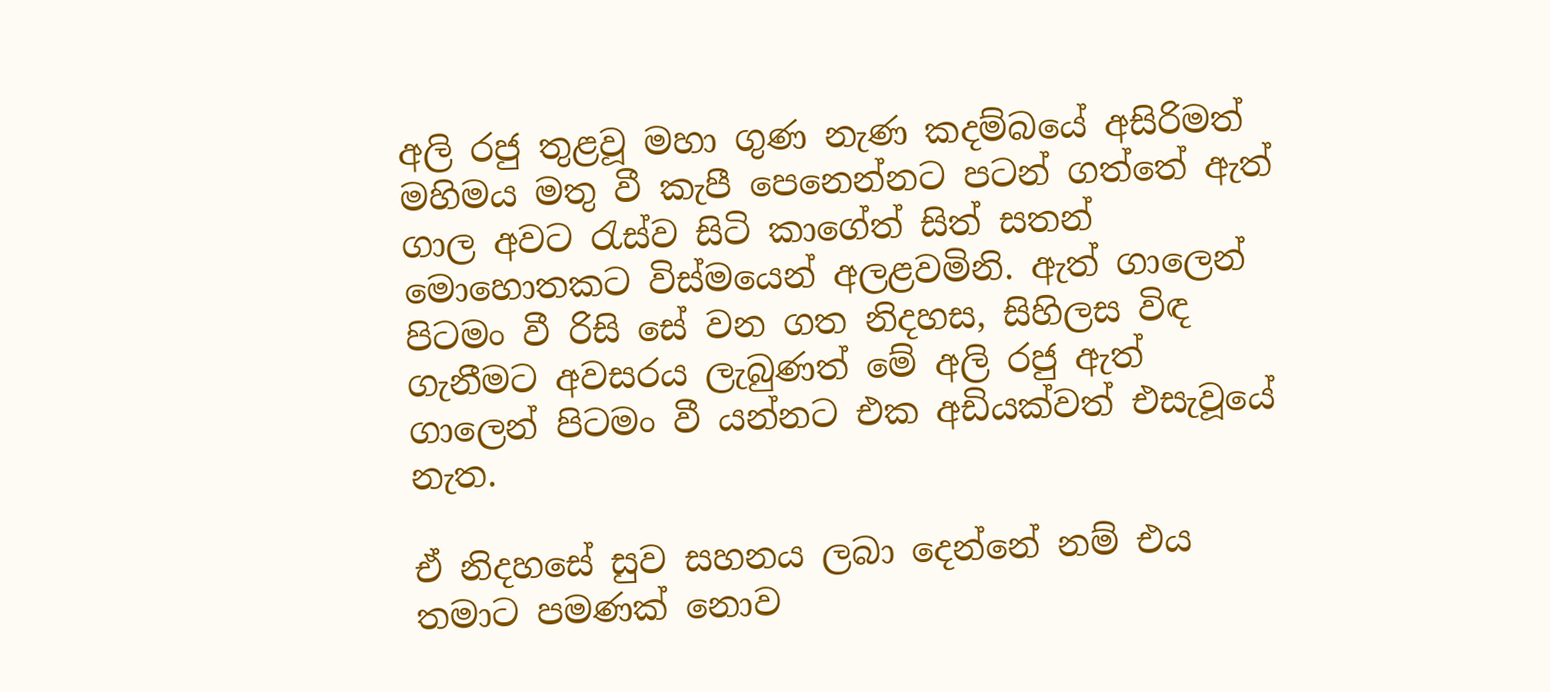අලි රජු තුළවූ මහා ගුණ නැණ කදම්බයේ අසිරිමත් මහිමය මතු වී කැපී පෙනෙන්නට පටන් ගත්තේ ඇත් ගාල අවට රැස්‌ව සිටි කාගේත් සිත් සතන් මොහොතකට විස්‌මයෙන් අලළවමිනි. ඇත් ගාලෙන් පිටමං වී රිසි සේ වන ගත නිදහස, සිහිලස විඳ ගැනීමට අවසරය ලැබුණත් මේ අලි රජු ඇත් ගාලෙන් පිටමං වී යන්නට එක අඩියක්‌වත් එසැවූයේ නැත.

ඒ නිදහසේ සුව සහනය ලබා දෙන්නේ නම් එය තමාට පමණක්‌ නොව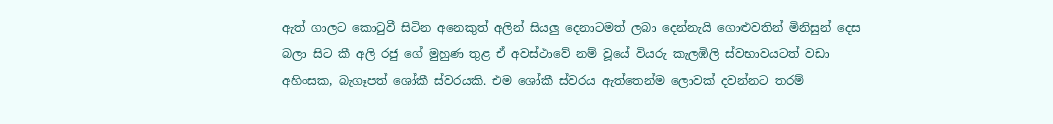ඇත් ගාලට කොටුවී සිටින අනෙකුත් අලින් සියලු දෙනාටමත් ලබා දෙන්නැයි ගොළුවතින් මිනිසුන් දෙස බලා සිට කී අලි රජු ගේ මුහුණ තුළ ඒ අවස්‌ථාවේ නම් වූයේ වියරු කැලඹිලි ස්‌වභාවයටත් වඩා අහිංසක, බැගෑපත් ශෝකී ස්‌වරයකි. එම ශෝකී ස්‌වරය ඇත්තෙන්ම ලොවක්‌ දවන්නට තරම්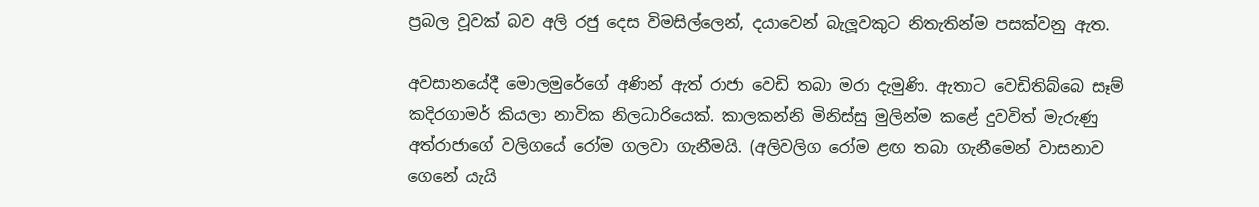ප්‍රබල වූවක්‌ බව අලි රජු දෙස විමසිල්ලෙන්, දයාවෙන් බැලූවකුට නිතැතින්ම පසක්‌වනු ඇත.

අවසානයේදී මොලමුරේගේ අණින් ඇත් රාජා වෙඩි තබා මරා දැමුණි. ඇතාට වෙඩිතිබ්බෙ සෑම් කදිරගාමර් කියලා නාවික නිලධාරියෙක්. කාලකන්නි මිනිස්සු මුලින්ම කළේ දුවවිත් මැරුණු අත්රාජාගේ වලිගයේ රෝම ගලවා ගැනීමයි. (අලිවලිග රෝම ළඟ තබා ගැනීමෙන් වාසනාව ගෙනේ යැයි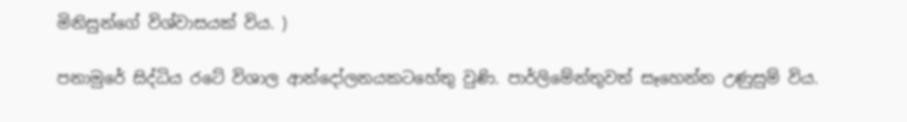මිනිසුන්ගේ විශ්වාසයක් විය. )

පනාමුරේ සිද්ධිය රටේ විශාල ආන්දෝලනයකටහේතු වුණි. පාර්ලිමේන්තුවත් සෑහෙන්න උණුසුම් විය.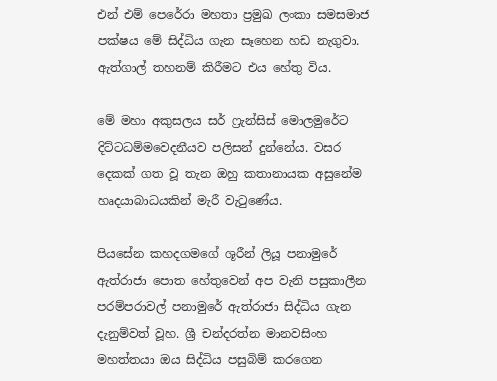එන් එම් පෙරේරා මහතා ප්‍රමුඛ ලංකා සමසමාජ පක්ෂය මේ සිද්ධිය ගැන සෑහෙන හඩ නැගුවා. ඇත්ගාල් තහනම් කිරීමට එය හේතු විය.

මේ මහා අකුසලය සර් ෆ්‍රැන්සිස් මොලමුරේට දිට්ටධම්මවෙදනීයව පලිසන් දුන්නේය. වසර දෙකක් ගත වූ තැන ඔහු කතානායක අසුනේම හෘදයාබාධයකින් මැරී වැටුණේය.

පියසේන කහදගමගේ ශූරීන් ලියූ පනාමුරේ ඇත්රාජා පොත හේතුවෙන් අප වැනි පසුකාලීන පරම්පරාවල් පනාමුරේ ඇත්රාජා සිද්ධිය ගැන දැනුම්වත් වූහ. ශ්‍රී චන්දරත්න මානවසිංහ මහත්තයා ඔය සිද්ධිය පසුබිම් කරගෙන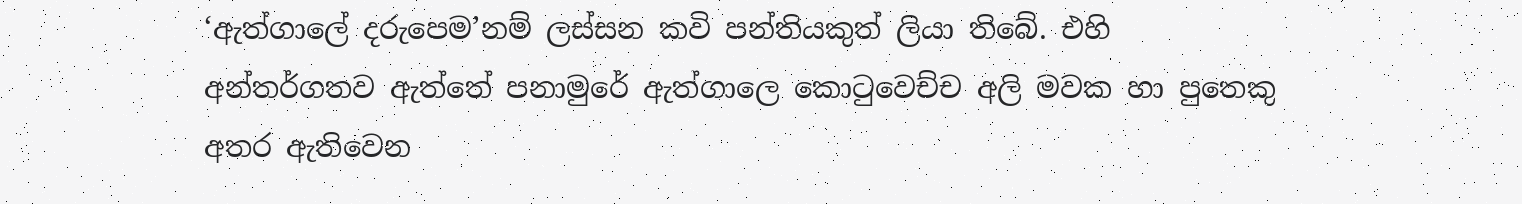‘ඇත්ගාලේ දරුපෙම’නම් ලස්සන කවි පන්තියකුත් ලියා තිබේ. එහි අන්තර්ගතව ඇත්තේ පනාමුරේ ඇත්ගාලෙ කොටුවෙච්ච අලි මවක හා පුතෙකු අතර ඇතිවෙන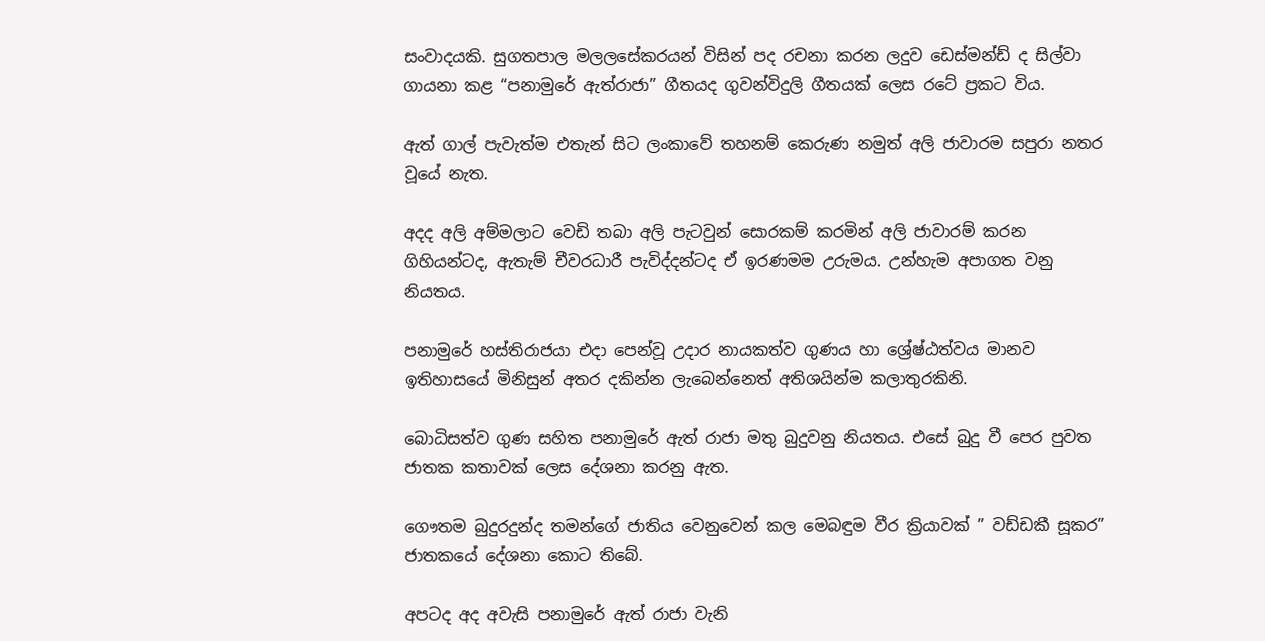සංවාදයකි. සුගතපාල මලලසේකරයන් විසින් පද රචනා කරන ලදුව ඩෙස්මන්ඩ් ද සිල්වා ගායනා කළ “පනාමුරේ ඇත්රාජා” ගීතයද ගුවන්විදුලි ගීතයක් ලෙස රටේ ප්‍රකට විය.

ඇත් ගාල් පැවැත්ම එතැන් සිට ලංකාවේ තහනම් කෙරුණ නමුත් අලි ජාවාරම සපුරා නතර වූයේ නැත.

අදද අලි අම්මලාට වෙඩි තබා අලි පැටවුන් සොරකම් කරමින් අලි ජාවාරම් කරන ගිහියන්ටද, ඇතැම් චීවරධාරී පැවිද්දන්ටද ඒ ඉරණමම උරුමය. උන්හැම අපාගත වනු නියතය.

පනාමුරේ හස්තිරාජයා එදා පෙන්වූ උදාර නායකත්ව ගුණය හා ශ්‍රේෂ්ඨත්වය මානව ඉතිහාසයේ මිනිසුන් අතර දකින්න ලැබෙන්නෙත් අතිශයින්ම කලාතුරකිනි.

බොධිසත්ව ගුණ සහිත පනාමුරේ ඇත් රාජා මතු බුදුවනු නියතය. එසේ බුදු වී පෙර පුවත ජාතක කතාවක් ලෙස දේශනා කරනු ඇත.

ගෞතම බුදුරදුන්ද තමන්ගේ ජාතිය වෙනුවෙන් කල මෙබඳුම වීර ක්‍රියාවක් ” වඩ්ඩකී සූකර” ජාතකයේ දේශනා කොට තිබේ.

අපටද අද අවැසි පනාමුරේ ඇත් රාජා වැනි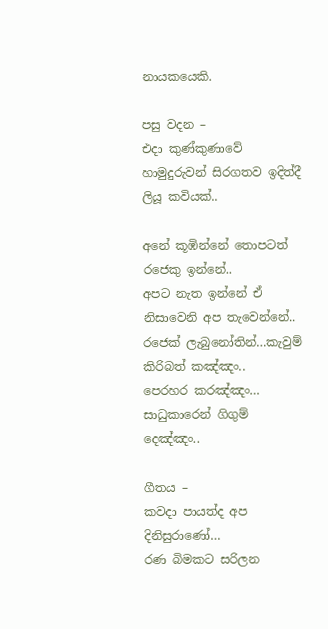නායකයෙකි.

පසු වදන –
එදා කුණ්කුණාවේ හාමුදුරුවන් සිරගතව ඉදිත්දී ලියූ කවියක්..

අනේ කූඹින්නේ තොපටත් රජෙකු ඉන්නේ..
අපට නැත ඉන්නේ ඒ නිසාවෙනි අප තැවෙන්නේ..
රජෙක් ලැබුනෝතින්…කැවුම් කිරිබත් කඤ්ඤං..
පෙරහර කරඤ්ඤං… සාධුකාරෙන් ගිගුම් දෙඤ්ඤං..

ගීතය –
කවදා පායත්ද අප දිනිසුරාණෝ…
රණ බිමකට සරිලන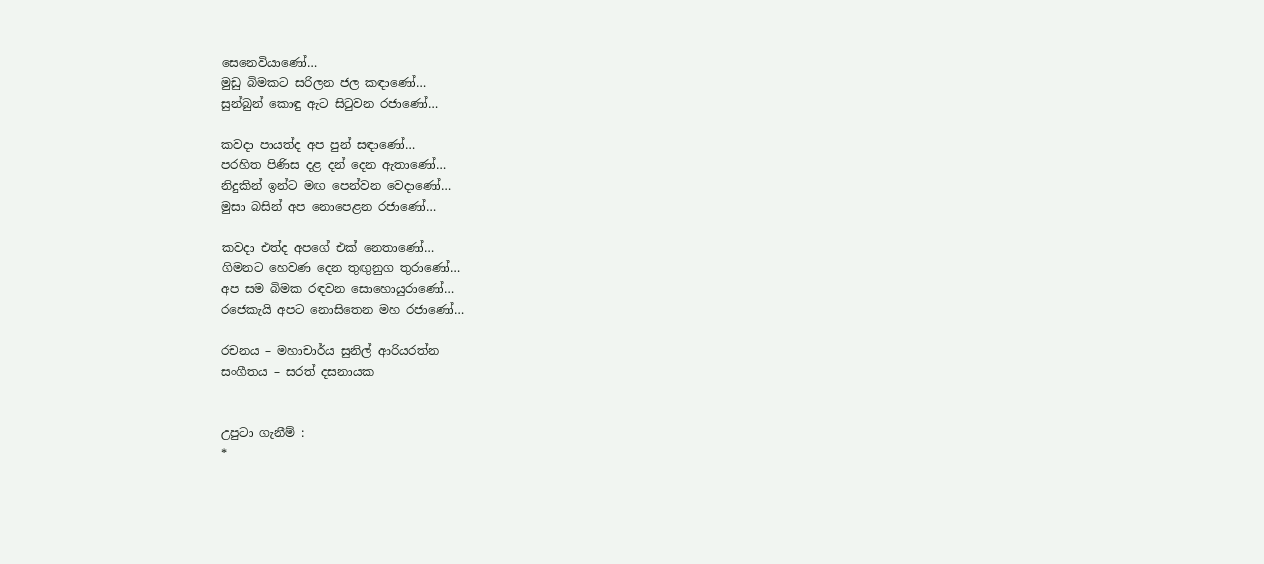සෙනෙවියාණෝ…
මුඩු බිමකට සරිලන ජල කඳාණෝ…
සුන්බුන් කොඳු ඇට සිටුවන රජාණෝ…

කවදා පායත්ද අප පුන් සඳාණෝ…
පරහිත පිණිස දළ දන් දෙන ඇතාණෝ…
නිදුකින් ඉන්ට මඟ පෙන්වන වෙදාණෝ…
මුසා බසින් අප නොපෙළන රජාණෝ…

කවදා එත්ද අපගේ එක් නෙතාණෝ…
ගිමනට හෙවණ දෙන තුඟුනුග තුරාණෝ…
අප සම බිමක රඳවන සොහොයුරාණෝ…
රජෙකැයි අපට නොසිතෙන මහ රජාණෝ…

රචනය – මහාචාර්ය සුනිල් ආරියරත්න
සංගීතය – සරත් දසනායක


උපුටා ගැනීම් :
*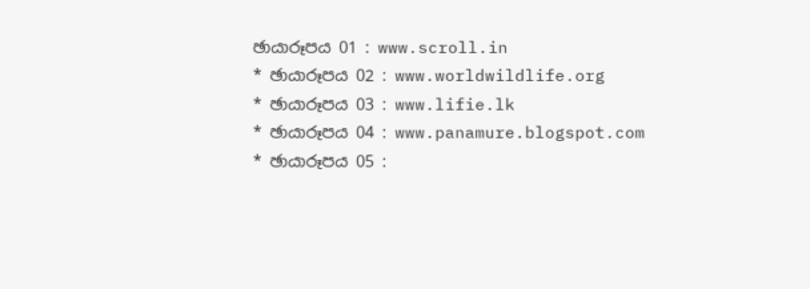ඡායාරූපය 01 : www.scroll.in
* ඡායාරූපය 02 : www.worldwildlife.org
* ඡායාරූපය 03 : www.lifie.lk
* ඡායාරූපය 04 : www.panamure.blogspot.com
* ඡායාරූපය 05 :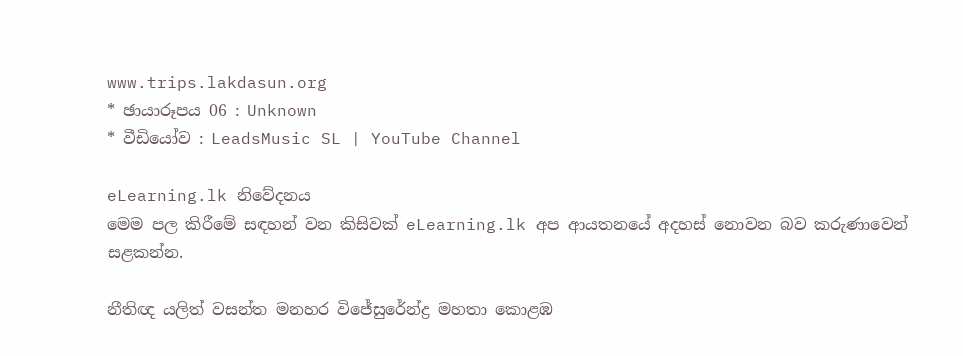www.trips.lakdasun.org
* ඡායාරූපය 06 : Unknown
* වීඩියෝව : LeadsMusic SL | YouTube Channel

eLearning.lk නිවේදනය
මෙම පල කිරීමේ සඳහන් වන කිසිවක් eLearning.lk අප ආයතනයේ අදහස් නොවන බව කරුණාවෙන් සළකන්න.

නීතිඥ යලිත් වසන්ත මනහර විජේසුරේන්ද්‍ර මහතා කොළඹ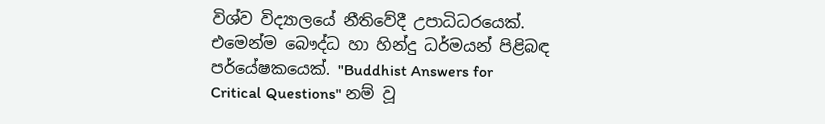විශ්ව විද්‍යාලයේ නීතිවේදී උපාධිධරයෙක්. එමෙන්ම බෞද්ධ හා හින්දු ධර්මයන් පිළිබඳ පර්යේෂකයෙක්. "Buddhist Answers for Critical Questions" නම් වූ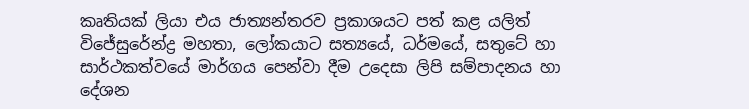කෘතියක් ලියා එය ජාත්‍යන්තරව ප්‍රකාශයට පත් කළ යලිත් විජේසුරේන්ද්‍ර මහතා, ලෝකයාට සත්‍යයේ, ධර්මයේ, සතුටේ හා සාර්ථකත්වයේ මාර්ගය පෙන්වා දීම උදෙසා ලිපි සම්පාදනය හා දේශන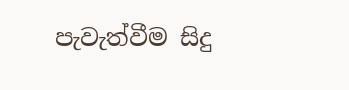පැවැත්වීම සිදු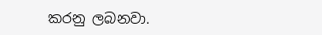කරනු ලබනවා.